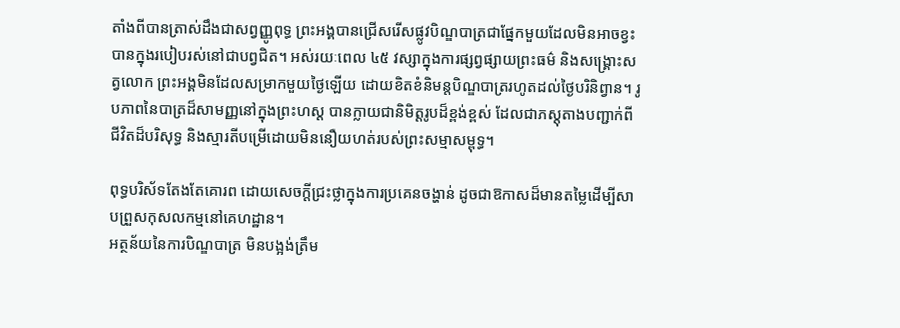តាំងពីបានត្រាស់ដឹងជាសព្វញ្ញូពុទ្ធ ព្រះអង្គបានជ្រើសរើសផ្លូវបិណ្ឌបាត្រជាផ្នែកមួយដែលមិនអាចខ្វះបានក្នុងរបៀបរស់នៅជាបព្វជិត។ អស់រយៈពេល ៤៥ វស្សាក្នុងការផ្សព្វផ្សាយព្រះធម៌ និងសង្គ្រោះសត្វលោក ព្រះអង្គមិនដែលសម្រាកមួយថ្ងៃឡើយ ដោយខិតខំនិមន្តបិណ្ឌបាត្ររហូតដល់ថ្ងៃបរិនិព្វាន។ រូបភាពនៃបាត្រដ៏សាមញ្ញនៅក្នុងព្រះហស្ត បានក្លាយជានិមិត្តរូបដ៏ខ្ពង់ខ្ពស់ ដែលជាភស្តុតាងបញ្ជាក់ពីជីវិតដ៏បរិសុទ្ធ និងស្មារតីបម្រើដោយមិននឿយហត់របស់ព្រះសម្មាសម្ពុទ្ធ។

ពុទ្ធបរិស័ទតែងតែគោរព ដោយសេចក្តីជ្រះថ្លាក្នុងការប្រគេនចង្ហាន់ ដូចជាឱកាសដ៏មានតម្លៃដើម្បីសាបព្រួសកុសលកម្មនៅគេហដ្ឋាន។
អត្ថន័យនៃការបិណ្ឌបាត្រ មិនបង្អង់ត្រឹម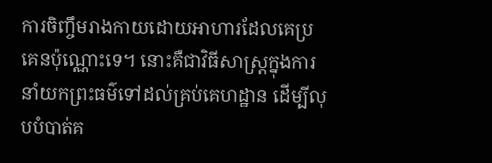ការចិញ្ចឹមរាងកាយដោយអាហារដែលគេប្រគេនប៉ុណ្ណោះទេ។ នោះគឺជាវិធីសាស្ត្រក្នុងការនាំយកព្រះធម៌ទៅដល់គ្រប់គេហដ្ឋាន ដើម្បីលុបបំបាត់គ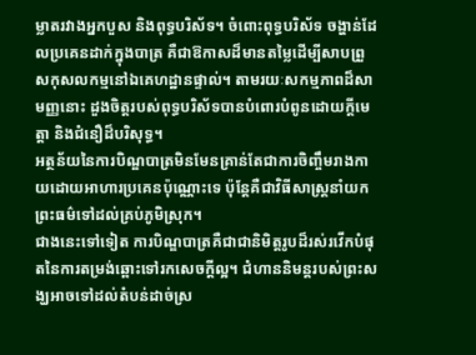ម្លាតរវាងអ្នកបួស និងពុទ្ធបរិស័ទ។ ចំពោះពុទ្ធបរិស័ទ ចង្ហាន់ដែលប្រគេនដាក់ក្នុងបាត្រ គឺជាឱកាសដ៏មានតម្លៃដើម្បីសាបព្រួសកុសលកម្មនៅឯគេហដ្ឋានផ្ទាល់។ តាមរយៈសកម្មភាពដ៏សាមញ្ញនោះ ដួងចិត្តរបស់ពុទ្ធបរិស័ទបានបំពោរបំពូនដោយក្តីមេត្តា និងជំនឿដ៏បរិសុទ្ធ។
អត្ថន័យនៃការបិណ្ឌបាត្រមិនមែនគ្រាន់តែជាការចិញ្ចឹមរាងកាយដោយអាហារប្រគេនប៉ុណ្ណោះទេ ប៉ុន្តែគឺជាវិធីសាស្ត្រនាំយកព្រះធម៌ទៅដល់គ្រប់ភូមិស្រុក។
ជាងនេះទៅទៀត ការបិណ្ឌបាត្រគឺជាជានិមិត្តរូបដ៏រស់រវើកបំផុតនៃការតម្រង់ឆ្ពោះទៅរកសេចក្តីល្អ។ ជំហាននិមន្តរបស់ព្រះសង្ឃអាចទៅដល់តំបន់ដាច់ស្រ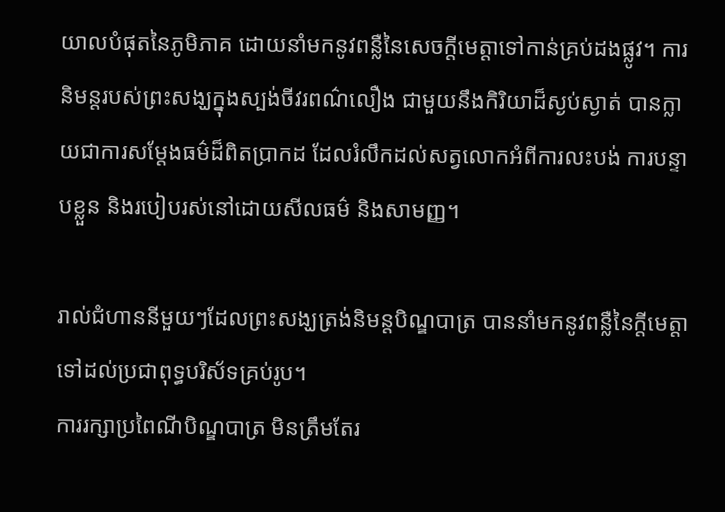យាលបំផុតនៃភូមិភាគ ដោយនាំមកនូវពន្លឺនៃសេចក្តីមេត្តាទៅកាន់គ្រប់ដងផ្លូវ។ ការនិមន្តរបស់ព្រះសង្ឃក្នុងស្បង់ចីវរពណ៌លឿង ជាមួយនឹងកិរិយាដ៏ស្ងប់ស្ងាត់ បានក្លាយជាការសម្តែងធម៌ដ៏ពិតប្រាកដ ដែលរំលឹកដល់សត្វលោកអំពីការលះបង់ ការបន្ទាបខ្លួន និងរបៀបរស់នៅដោយសីលធម៌ និងសាមញ្ញ។

រាល់ជំហាននីមួយៗដែលព្រះសង្ឃត្រង់និមន្តបិណ្ឌបាត្រ បាននាំមកនូវពន្លឺនៃក្តីមេត្តាទៅដល់ប្រជាពុទ្ធបរិស័ទគ្រប់រូប។
ការរក្សាប្រពៃណីបិណ្ឌបាត្រ មិនត្រឹមតែរ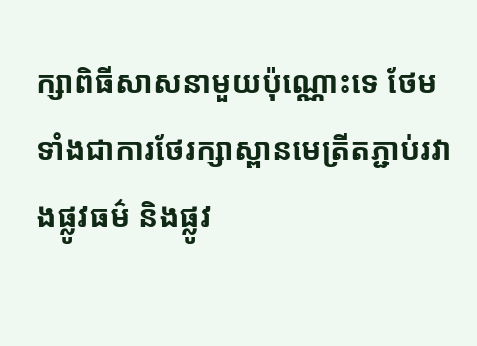ក្សាពិធីសាសនាមួយប៉ុណ្ណោះទេ ថែមទាំងជាការថែរក្សាស្ពានមេត្រីតភ្ជាប់រវាងផ្លូវធម៌ និងផ្លូវ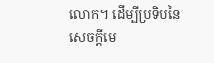លោក។ ដើម្បីប្រទិបនៃសេចក្តីមេ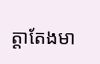ត្តាតែងមា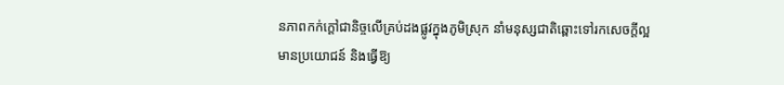នភាពកក់ក្តៅជានិច្ចលើគ្រប់ដងផ្លូវក្នុងភូមិស្រុក នាំមនុស្សជាតិឆ្ពោះទៅរកសេចក្តីល្អ មានប្រយោជន៍ និងធ្វើឱ្យ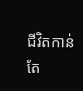ជីវិតកាន់តែ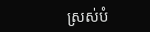ស្រស់បំ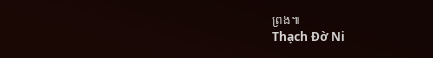ព្រង៕
Thạch Đờ Ni